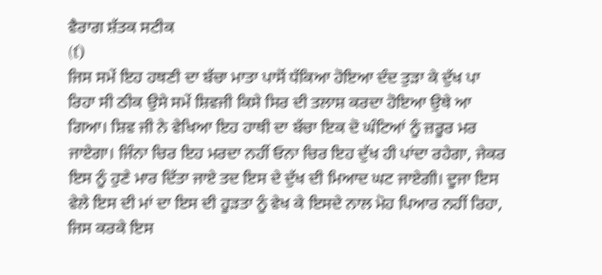ਵੈਰਾਗ ਸ਼ੱਤਕ ਸਟੀਕ
(ť)
ਜਿਸ ਸਮੇਂ ਇਹ ਹਥਣੀ ਦਾ ਬੱਚਾ ਮਾਤਾ ਪਾਸੋਂ ਧੱਕਿਆ ਹੋਇਆ ਦੰਦ ਤੁੜਾ ਕੇ ਦੁੱਖ ਪਾ ਰਿਹਾ ਸੀ ਠੀਕ ਉਸੇ ਸਮੇਂ ਸ਼ਿਵਜੀ ਕਿਸੇ ਸਿਰ ਦੀ ਤਲਾਸ਼ ਕਰਦਾ ਹੋਇਆ ਉਥੇ ਆ ਗਿਆ। ਸ਼ਿਵ ਜੀ ਨੇ ਵੇਖਿਆ ਇਹ ਹਾਥੀ ਦਾ ਬੱਚਾ ਇਕ ਦੋ ਘੰਟਿਆਂ ਨੂੰ ਜ਼ਰੂਰ ਮਰ ਜਾਏਗਾ। ਜਿੰਨਾ ਚਿਰ ਇਹ ਮਰਦਾ ਨਹੀਂ ਓਨਾ ਚਿਰ ਇਹ ਦੁੱਖ ਹੀ ਪਾਂਦਾ ਰਹੇਗਾ, ਜੇਕਰ ਇਸ ਨੂੰ ਹੁਣੇ ਮਾਰ ਦਿੱਤਾ ਜਾਏ ਤਦ ਇਸ ਦੇ ਦੁੱਖ ਦੀ ਮਿਆਦ ਘਟ ਜਾਏਗੀ। ਦੂਜਾ ਇਸ ਵੇਲੇ ਇਸ ਦੀ ਮਾਂ ਦਾ ਇਸ ਦੀ ਹੂੜਤਾ ਨੂੰ ਵੇਖ ਕੇ ਇਸਦੇ ਨਾਲ ਮੋਹ ਪਿਆਰ ਨਹੀਂ ਰਿਹਾ, ਜਿਸ ਕਰਕੇ ਇਸ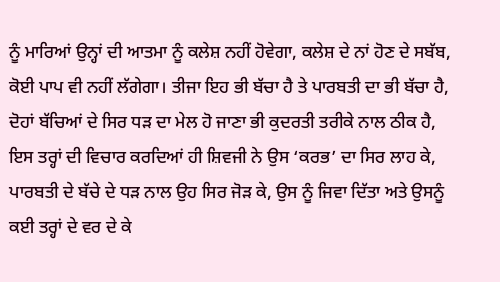ਨੂੰ ਮਾਰਿਆਂ ਉਨ੍ਹਾਂ ਦੀ ਆਤਮਾ ਨੂੰ ਕਲੇਸ਼ ਨਹੀਂ ਹੋਵੇਗਾ, ਕਲੇਸ਼ ਦੇ ਨਾਂ ਹੋਣ ਦੇ ਸਬੱਬ, ਕੋਈ ਪਾਪ ਵੀ ਨਹੀਂ ਲੱਗੇਗਾ। ਤੀਜਾ ਇਹ ਭੀ ਬੱਚਾ ਹੈ ਤੇ ਪਾਰਬਤੀ ਦਾ ਭੀ ਬੱਚਾ ਹੈ, ਦੋਹਾਂ ਬੱਚਿਆਂ ਦੇ ਸਿਰ ਧੜ ਦਾ ਮੇਲ ਹੋ ਜਾਣਾ ਭੀ ਕੁਦਰਤੀ ਤਰੀਕੇ ਨਾਲ ਠੀਕ ਹੈ, ਇਸ ਤਰ੍ਹਾਂ ਦੀ ਵਿਚਾਰ ਕਰਦਿਆਂ ਹੀ ਸ਼ਿਵਜੀ ਨੇ ਉਸ ‘ਕਰਭ’ ਦਾ ਸਿਰ ਲਾਹ ਕੇ, ਪਾਰਬਤੀ ਦੇ ਬੱਚੇ ਦੇ ਧੜ ਨਾਲ ਉਹ ਸਿਰ ਜੋੜ ਕੇ, ਉਸ ਨੂੰ ਜਿਵਾ ਦਿੱਤਾ ਅਤੇ ਉਸਨੂੰ ਕਈ ਤਰ੍ਹਾਂ ਦੇ ਵਰ ਦੇ ਕੇ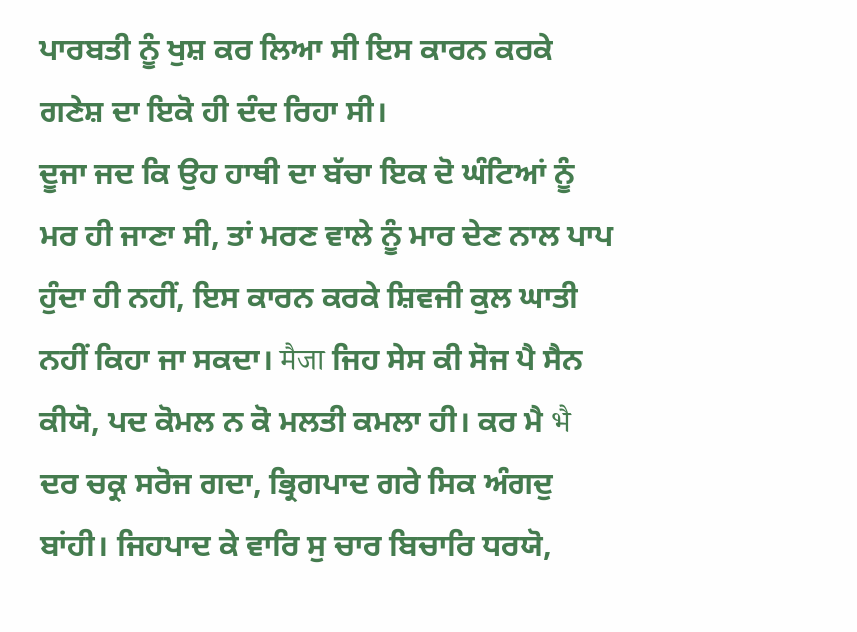ਪਾਰਬਤੀ ਨੂੰ ਖੁਸ਼ ਕਰ ਲਿਆ ਸੀ ਇਸ ਕਾਰਨ ਕਰਕੇ ਗਣੇਸ਼ ਦਾ ਇਕੋ ਹੀ ਦੰਦ ਰਿਹਾ ਸੀ।
ਦੂਜਾ ਜਦ ਕਿ ਉਹ ਹਾਥੀ ਦਾ ਬੱਚਾ ਇਕ ਦੋ ਘੰਟਿਆਂ ਨੂੰ ਮਰ ਹੀ ਜਾਣਾ ਸੀ, ਤਾਂ ਮਰਣ ਵਾਲੇ ਨੂੰ ਮਾਰ ਦੇਣ ਨਾਲ ਪਾਪ ਹੁੰਦਾ ਹੀ ਨਹੀਂ, ਇਸ ਕਾਰਨ ਕਰਕੇ ਸ਼ਿਵਜੀ ਕੁਲ ਘਾਤੀ ਨਹੀਂ ਕਿਹਾ ਜਾ ਸਕਦਾ। मैजा ਜਿਹ ਸੇਸ ਕੀ ਸੋਜ ਪੈ ਸੈਨ ਕੀਯੋ, ਪਦ ਕੋਮਲ ਨ ਕੋ ਮਲਤੀ ਕਮਲਾ ਹੀ। ਕਰ ਮੈ भै ਦਰ ਚਕ੍ਰ ਸਰੋਜ ਗਦਾ, ਭ੍ਰਿਗਪਾਦ ਗਰੇ ਸਿਕ ਅੰਗਦੁ ਬਾਂਹੀ। ਜਿਹਪਾਦ ਕੇ ਵਾਰਿ ਸੁ ਚਾਰ ਬਿਚਾਰਿ ਧਰਯੋ,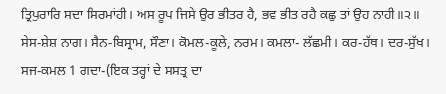ਤ੍ਰਿਪੁਰਾਰਿ ਸਦਾ ਸਿਰਮਾਂਹੀ। ਅਸ ਰੂਪ ਜਿਸੇ ਉਰ ਭੀਤਰ ਹੈ, ਭਵ ਭੀਤ ਰਹੈ ਕਛੁ ਤਾਂ ਉਹ ਨਾਹੀ॥੨॥
ਸੇਸ-ਸ਼ੇਸ਼ ਨਾਗ। ਸੈਨ-ਬਿਸ੍ਰਾਮ, ਸੌਣਾ। ਕੋਮਲ-ਕੂਲੇ, ਨਰਮ। ਕਮਲਾ- ਲੱਛਮੀ। ਕਰ-ਹੱਥ। ਦਰ-ਸੁੱਖ। ਸਜ-ਕਮਲ 1 ਗਦਾ-(ਇਕ ਤਰ੍ਹਾਂ ਦੇ ਸਸਤ੍ਰ ਦਾ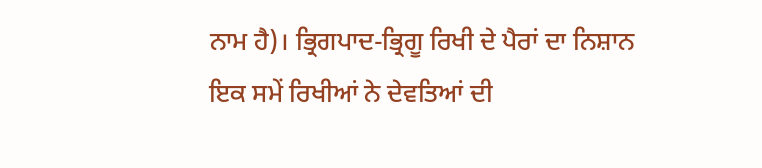ਨਾਮ ਹੈ)। ਭ੍ਰਿਗਪਾਦ-ਭ੍ਰਿਗੂ ਰਿਖੀ ਦੇ ਪੈਰਾਂ ਦਾ ਨਿਸ਼ਾਨ
ਇਕ ਸਮੇਂ ਰਿਖੀਆਂ ਨੇ ਦੇਵਤਿਆਂ ਦੀ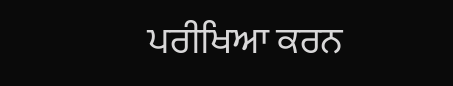ਪਰੀਖਿਆ ਕਰਨ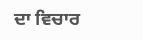ਦਾ ਵਿਚਾਰ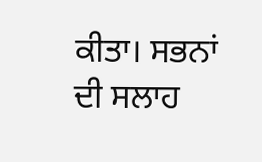ਕੀਤਾ। ਸਭਨਾਂ ਦੀ ਸਲਾਹ